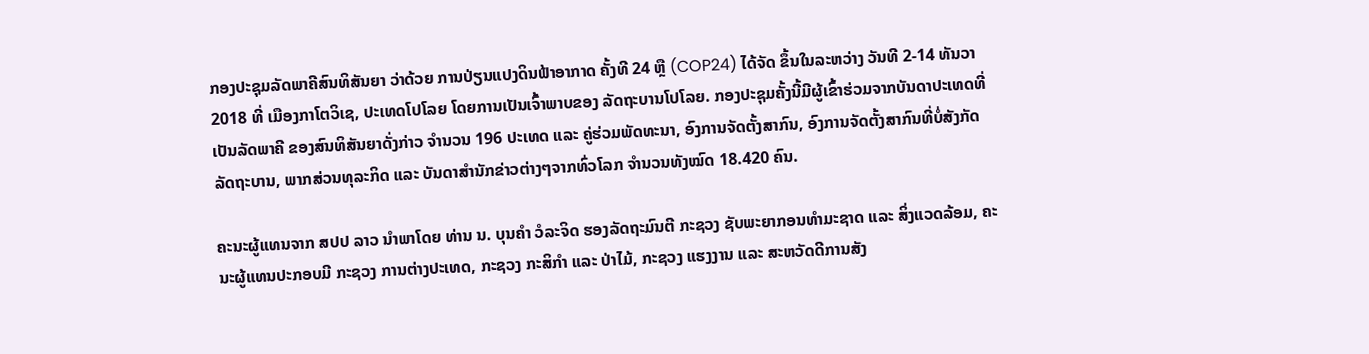ກອງປະຊຸມລັດພາຄີສົນທິສັນຍາ ວ່າດ້ວຍ ການປ່ຽນແປງດິນຟ້າອາກາດ ຄັ້ງທີ 24 ຫຼື (COP24) ໄດ້ຈັດ ຂຶ້ນໃນລະຫວ່າງ ວັນທີ 2-14 ທັນວາ 2018 ທີ່ ເມືອງກາໂຕວິເຊ, ປະເທດໂປໂລຍ ໂດຍການເປັນເຈົ້າພາບຂອງ ລັດຖະບານໂປໂລຍ. ກອງປະຊຸມຄັ້ງນີ້ມີຜູ້ເຂົ້າຮ່ວມຈາກບັນດາປະເທດທີ່ເປັນລັດພາຄີ ຂອງສົນທິສັນຍາດັ່ງກ່າວ ຈຳນວນ 196 ປະເທດ ແລະ ຄູ່ຮ່ວມພັດທະນາ, ອົງການຈັດຕັ້ງສາກົນ, ອົງການຈັດຕັ້ງສາກົນທີ່ບໍ່ສັງກັດ ລັດຖະບານ, ພາກສ່ວນທຸລະກິດ ແລະ ບັນດາສຳນັກຂ່າວຕ່າງໆຈາກທົ່ວໂລກ ຈຳນວນທັງໝົດ 18.420 ຄົນ.

ຄະນະຜູ້ແທນຈາກ ສປປ ລາວ ນຳພາໂດຍ ທ່ານ ນ. ບຸນຄໍາ ວໍລະຈິດ ຮອງລັດຖະມົນຕີ ກະຊວງ ຊັບພະຍາກອນທຳມະຊາດ ແລະ ສິ່ງແວດລ້ອມ, ຄະນະຜູ້ແທນປະກອບມີ ກະຊວງ ການຕ່າງປະເທດ, ກະຊວງ ກະສິກໍາ ແລະ ປ່າໄມ້, ກະຊວງ ແຮງງານ ແລະ ສະຫວັດດີການສັງ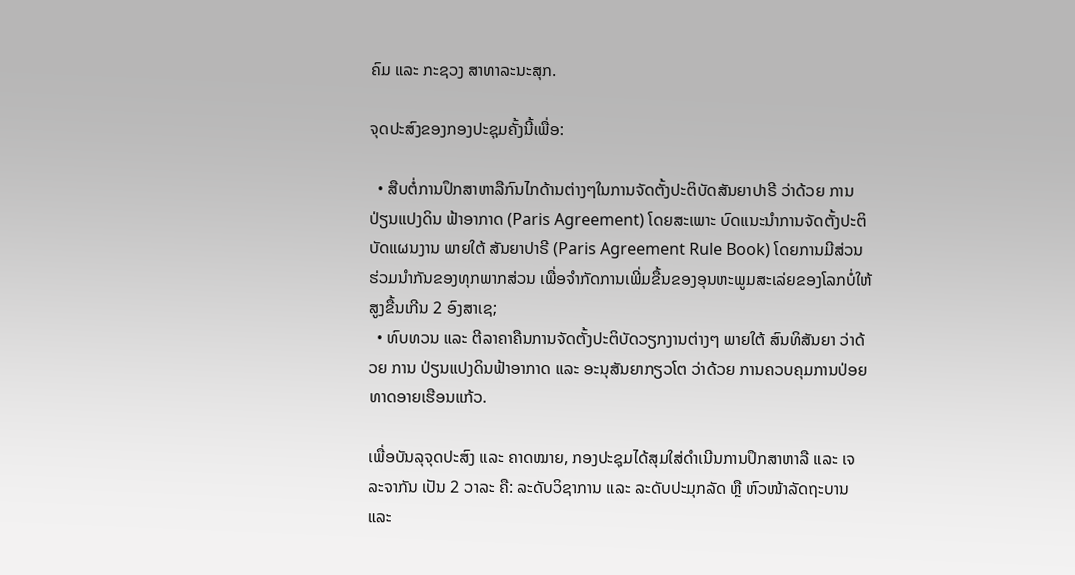ຄົມ ແລະ ກະຊວງ ສາທາລະນະສຸກ.

ຈຸດປະສົງຂອງກອງປະຊຸມຄັ້ງນີ້ເພື່ອ:

  • ສືບຕໍ່ການປຶກສາຫາລືກົນໄກດ້ານຕ່າງໆໃນການຈັດຕັ້ງປະຕິບັດສັນຍາປາຣີ ວ່າດ້ວຍ ການປ່ຽນແປງດິນ ຟ້າອາກາດ (Paris Agreement) ໂດຍສະເພາະ ບົດແນະນໍາການຈັດຕັ້ງປະຕິບັດແຜນງານ ພາຍໃຕ້ ສັນຍາປາຣີ (Paris Agreement Rule Book) ໂດຍການມີສ່ວນຮ່ວມນໍາກັນຂອງທຸກພາກສ່ວນ ເພື່ອຈໍາກັດການເພີ່ມຂື້ນຂອງອຸນຫະພູມສະເລ່ຍຂອງໂລກບໍ່ໃຫ້ສູງຂື້ນເກີນ 2 ອົງສາເຊ;
  • ທົບທວນ ແລະ ຕີລາຄາຄືນການຈັດຕັ້ງປະຕິບັດວຽກງານຕ່າງໆ ພາຍໃຕ້ ສົນທິສັນຍາ ວ່າດ້ວຍ ການ ປ່ຽນແປງດິນຟ້າອາກາດ ແລະ ອະນຸສັນຍາກຽວໂຕ ວ່າດ້ວຍ ການຄວບຄຸມການປ່ອຍທາດອາຍເຮືອນແກ້ວ.

ເພື່ອບັນລຸຈຸດປະສົງ ແລະ ຄາດໝາຍ, ກອງປະຊຸມໄດ້ສຸມໃສ່ດຳເນີນການປຶກສາຫາລື ແລະ ເຈລະຈາກັນ ເປັນ 2 ວາລະ ຄື: ລະດັບວິຊາການ ແລະ ລະດັບປະມຸກລັດ ຫຼື ຫົວໜ້າລັດຖະບານ ແລະ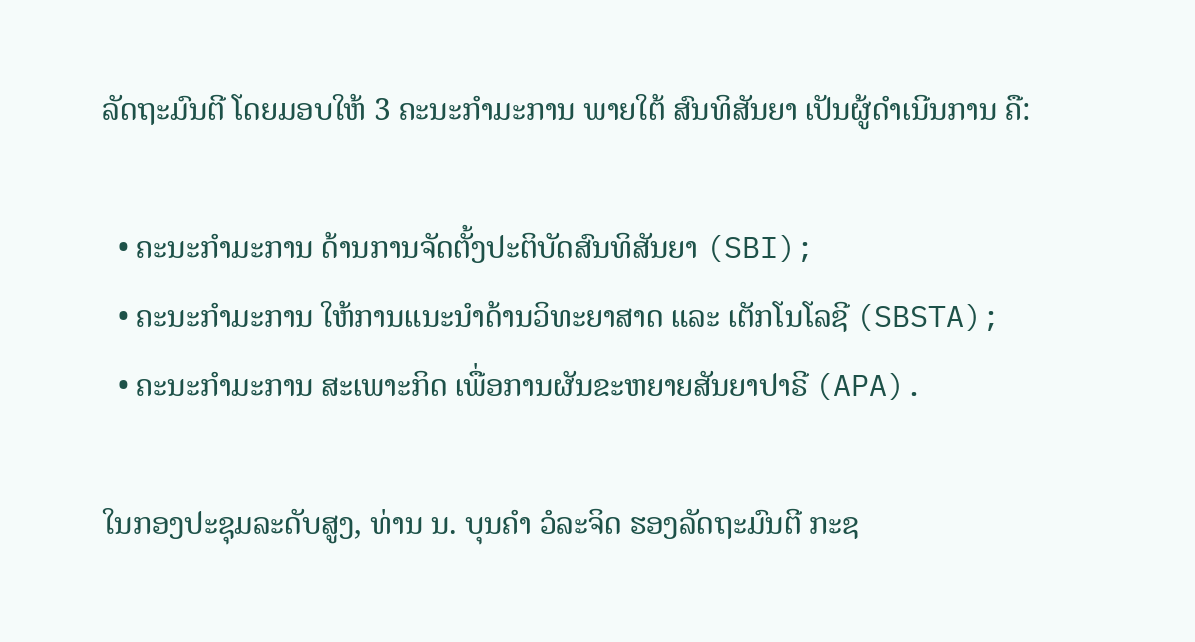ລັດຖະມົນຕີ ໂດຍມອບໃຫ້ 3 ຄະນະກຳມະການ ພາຍໃຕ້ ສົນທິສັນຍາ ເປັນຜູ້ດໍາເນີນການ ຄື:

  • ຄະນະກຳມະການ ດ້ານການຈັດຕັ້ງປະຕິບັດສົນທິສັນຍາ (SBI);
  • ຄະນະກຳມະການ ໃຫ້ການແນະນຳດ້ານວິທະຍາສາດ ແລະ ເຕັກໂນໂລຊີ (SBSTA);
  • ຄະນະກຳມະການ ສະເພາະກິດ ເພື່ອການຜັນຂະຫຍາຍສັນຍາປາຣີ (APA).

ໃນກອງປະຊຸມລະດັບສູງ, ທ່ານ ນ. ບຸນຄໍາ ວໍລະຈິດ ຮອງລັດຖະມົນຕີ ກະຊ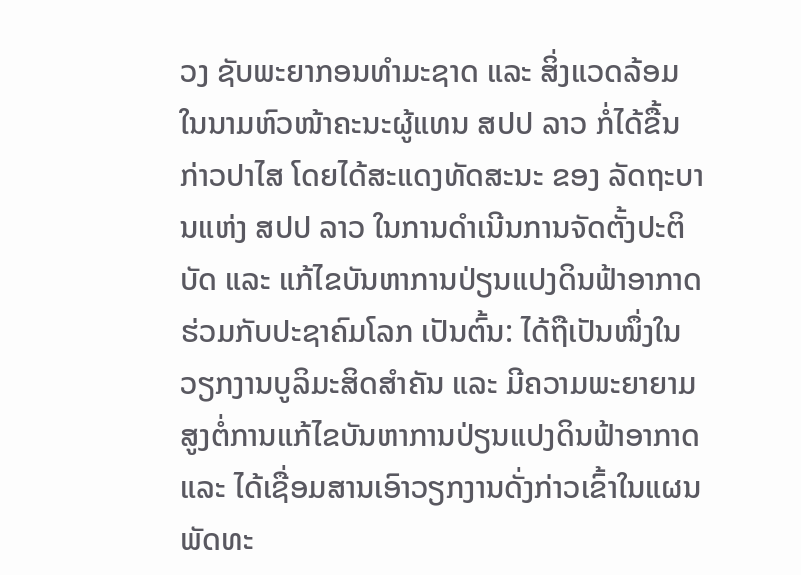ວງ ຊັບພະຍາກອນທໍາມະຊາດ ແລະ ສິ່ງແວດລ້ອມ ໃນນາມຫົວໜ້າຄະນະຜູ້ແທນ ສປປ ລາວ ກໍ່ໄດ້ຂື້ນກ່າວປາໄສ ໂດຍໄດ້ສະແດງທັດສະນະ ຂອງ ລັດຖະບານແຫ່ງ ສປປ ລາວ ໃນການດຳເນີນການຈັດຕັ້ງປະຕິບັດ ແລະ ແກ້ໄຂບັນຫາການປ່ຽນແປງດິນຟ້າອາກາດ ຮ່ວມກັບປະຊາຄົມໂລກ ເປັນຕົ້ນ: ໄດ້ຖືເປັນໜຶ່ງໃນວຽກງານບູລິມະສິດສຳຄັນ ແລະ ມີຄວາມພະຍາຍາມ ສູງຕໍ່ການແກ້ໄຂບັນຫາການປ່ຽນແປງດິນຟ້າອາກາດ ແລະ ໄດ້ເຊື່ອມສານເອົາວຽກງານດັ່ງກ່າວເຂົ້າໃນແຜນພັດທະ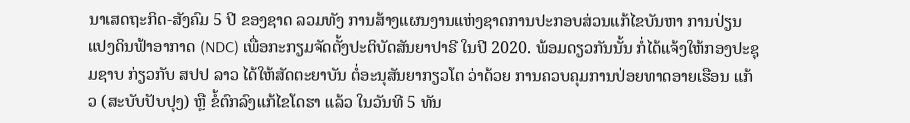ນາເສດຖະກິດ-ສັງຄົມ 5 ປີ ຂອງຊາດ ລວມທັງ ການສ້າງແຜນງານແຫ່ງຊາດການປະກອບສ່ວນແກ້ໄຂບັນຫາ ການປ່ຽນແປງດິນຟ້າອາກາດ (NDC) ເພື່ອກະກຽມຈັດຕັ້ງປະຕິບັດສັນຍາປາຣີ ໃນປີ 2020. ພ້ອມດຽວກັນນັ້ນ ກໍ່ໄດ້ແຈ້ງໃຫ້ກອງປະຊຸມຊາບ ກ່ຽວກັບ ສປປ ລາວ ໄດ້ໃຫ້ສັດຕະຍາບັນ ຕໍ່ອະນຸສັນຍາກຽວໂຕ ວ່າດ້ວຍ ການຄວບຄຸມການປ່ອຍທາດອາຍເຮືອນ ແກ້ວ (ສະບັບປັບປຸງ) ຫຼື ຂໍ້ຕົກລົງແກ້ໄຂໂດຮາ ແລ້ວ ໃນວັນທີ 5 ທັນ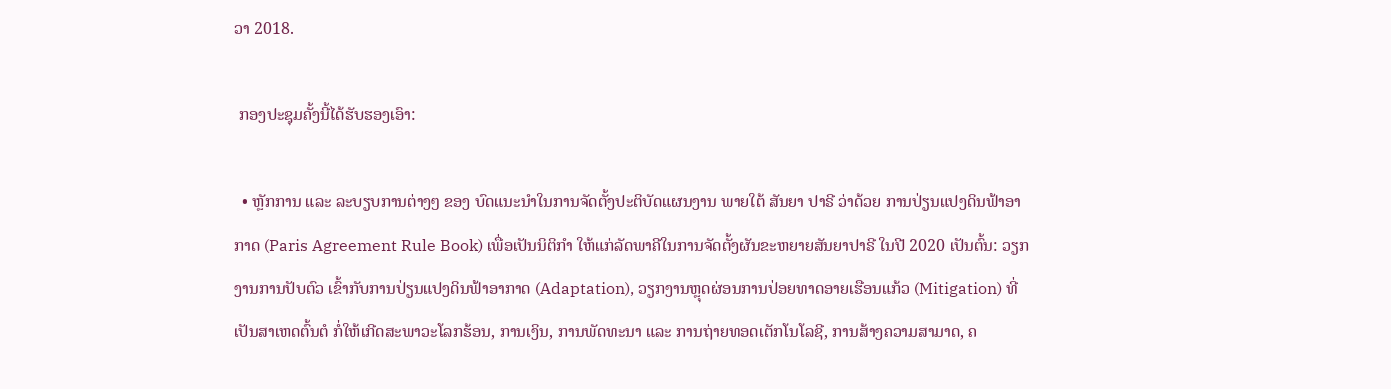ວາ 2018.

 ກອງປະຊຸມຄັ້ງນີ້ໄດ້ຮັບຮອງເອົາ:

  • ຫຼັກການ ແລະ ລະບຽບການຕ່າງໆ ຂອງ ບົດແນະນໍາໃນການຈັດຕັ້ງປະຕິບັດແຜນງານ ພາຍໃຕ້ ສັນຍາ ປາຣີ ວ່າດ້ວຍ ການປ່ຽນແປງດິນຟ້າອາກາດ (Paris Agreement Rule Book) ເພື່ອເປັນນິຕິກໍາ ໃຫ້ແກ່ລັດພາຄີໃນການຈັດຕັ້ງຜັນຂະຫຍາຍສັນຍາປາຣີ ໃນປີ 2020 ເປັນຕົ້ນ: ວຽກງານການປັບຕົວ ເຂົ້າກັບການປ່ຽນແປງດິນຟ້າອາກາດ (Adaptation), ວຽກງານຫຼຸດຜ່ອນການປ່ອຍທາດອາຍເຮືອນແກ້ວ (Mitigation) ທີ່ເປັນສາເຫດຕົ້ນຕໍ ກໍ່ໃຫ້ເກີດສະພາວະໂລກຮ້ອນ, ການເງິນ, ການພັດທະນາ ແລະ ການຖ່າຍທອດເຕັກໂນໂລຊີ, ການສ້າງຄວາມສາມາດ, ຄ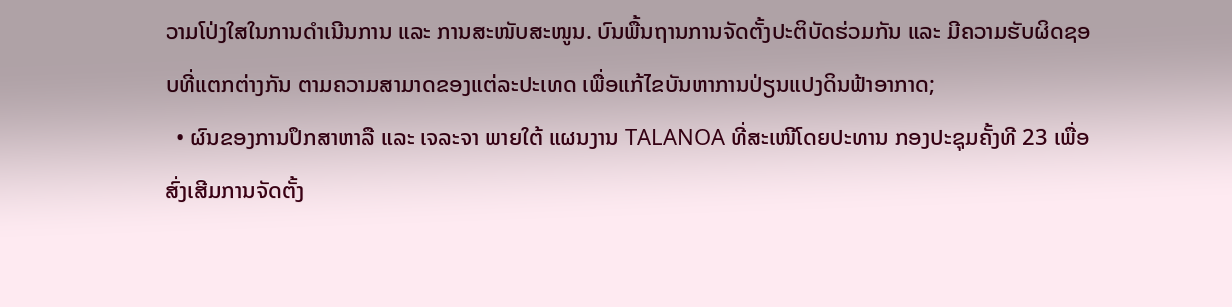ວາມໂປ່ງໃສໃນການດຳເນີນການ ແລະ ການສະໜັບສະໜູນ. ບົນພື້ນຖານການຈັດຕັ້ງປະຕິບັດຮ່ວມກັນ ແລະ ມີຄວາມຮັບຜິດຊອບທີ່ແຕກຕ່າງກັນ ຕາມຄວາມສາມາດຂອງແຕ່ລະປະເທດ ເພື່ອແກ້ໄຂບັນຫາການປ່ຽນແປງດິນຟ້າອາກາດ;
  • ຜົນຂອງການປຶກສາຫາລື ແລະ ເຈລະຈາ ພາຍໃຕ້ ແຜນງານ TALANOA ທີ່ສະເໜີໂດຍປະທານ ກອງປະຊຸມຄັ້ງທີ 23 ເພື່ອສົ່ງເສີມການຈັດຕັ້ງ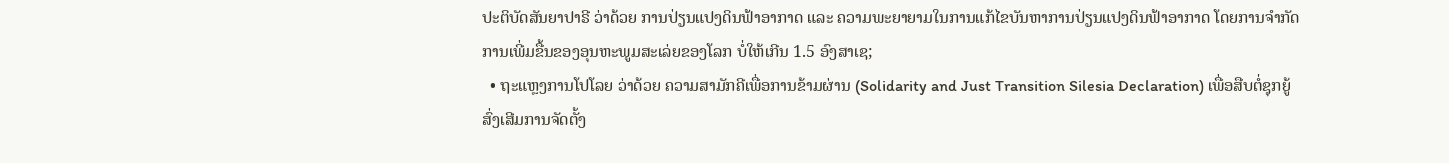ປະຕິບັດສັນຍາປາຣີ ວ່າດ້ວຍ ການປ່ຽນແປງດິນຟ້າອາກາດ ແລະ ຄວາມພະຍາຍາມໃນການແກ້ໄຂບັນຫາການປ່ຽນແປງດິນຟ້າອາກາດ ໂດຍການຈໍາກັດ ການເພີ່ມຂື້ນຂອງອຸນຫະພູມສະເລ່ຍຂອງໂລກ ບໍ່ໃຫ້ເກີນ 1.5 ອົງສາເຊ;
  • ຖະແຫຼງການໂປໂລຍ ວ່າດ້ວຍ ຄວາມສາມັກຄີເພື່ອການຂ້າມຜ່ານ (Solidarity and Just Transition Silesia Declaration) ເພື່ອສືບຕໍ່ຊຸກຍູ້ສົ່ງເສີມການຈັດຕັ້ງ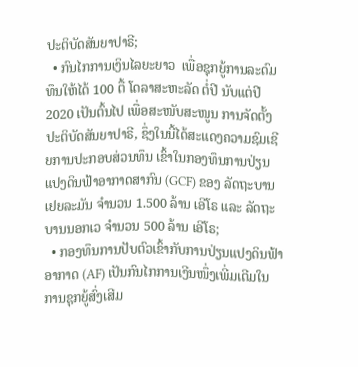ປະຕິບັດສັນຍາປາຣີ;
  • ກົນໄກການເງິນໄລຍະຍາວ  ເພື່ອຊຸກຍູ້ການລະດົມທຶນໃຫ້ໄດ້ 100 ຕື້ ໂດລາສະຫະລັດ ຕໍ່ປີ ນັບແຕ່ປີ 2020 ເປັນຕົ້ນໄປ ເພື່ອສະໜັບສະໜູນ ການຈັດຕັ້ງປະຕິບັດສັນຍາປາຣີ, ຊຶ່ງໃນນີ້ໄດ້ສະແດງຄວາມຊົມເຊີຍການປະກອບສ່ວນທຶນ ເຂົ້າໃນກອງທຶນການປ່ຽນແປງດິນຟ້າອາກາດສາກົນ (GCF) ຂອງ ລັດຖະບານເຢຍລະມັນ ຈໍານວນ 1.500 ລ້ານ ເອີໂຣ ແລະ ລັດຖະບານນອກເວ ຈໍານວນ 500 ລ້ານ ເອີໂຣ;
  • ກອງທຶນການປັບຕົວເຂົ້າກັບການປ່ຽນແປງດິນຟ້າອາກາດ (AF) ເປັນກົນໄກການເງີນໜຶ່ງເພີ່ມເຕີມໃນການຊຸກຍູ້ສົ່ງເສີມ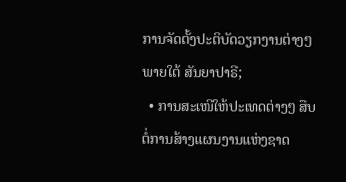ການຈັດຕັ້ງປະຕິບັດວຽກງານຕ່າງໆ ພາຍໃຕ້ ສັນຍາປາຣີ;
  • ການສະເໜີໃຫ້ປະເທດຕ່າງໆ ສືບຕໍ່ການສ້າງແຜນງານແຫ່ງຊາດ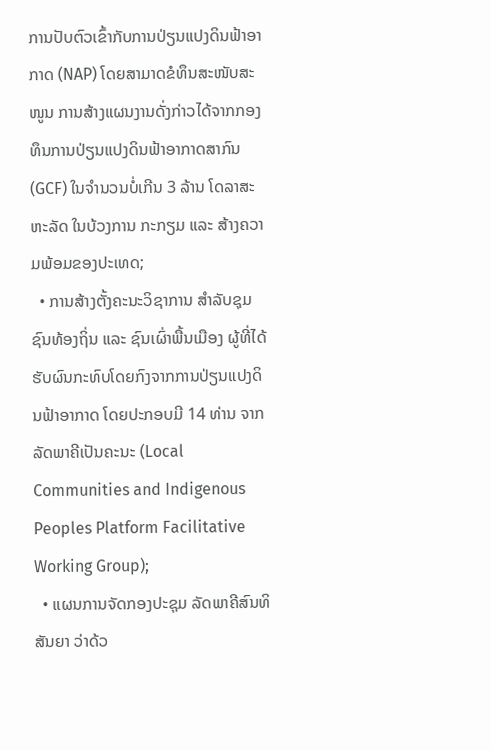ການປັບຕົວເຂົ້າກັບການປ່ຽນແປງດິນຟ້າອາກາດ (NAP) ໂດຍສາມາດຂໍທຶນສະໜັບສະໜູນ ການສ້າງແຜນງານດັ່ງກ່າວໄດ້ຈາກກອງທຶນການປ່ຽນແປງດິນຟ້າອາກາດສາກົນ (GCF) ໃນຈໍານວນບໍ່ເກີນ 3 ລ້ານ ໂດລາສະຫະລັດ ໃນບ້ວງການ ກະກຽມ ແລະ ສ້າງຄວາມພ້ອມຂອງປະເທດ;
  • ການສ້າງຕັ້ງຄະນະວິຊາການ ສໍາລັບຊຸມຊົນທ້ອງຖິ່ນ ແລະ ຊົນເຜົ່າພື້ນເມືອງ ຜູ້ທີ່ໄດ້ຮັບຜົນກະທົບໂດຍກົງຈາກການປ່ຽນແປງດິນຟ້າອາກາດ ໂດຍປະກອບມີ 14 ທ່ານ ຈາກລັດພາຄີເປັນຄະນະ (Local Communities and Indigenous Peoples Platform Facilitative Working Group);
  • ແຜນການຈັດກອງປະຊຸມ ລັດພາຄີສົນທິສັນຍາ ວ່າດ້ວ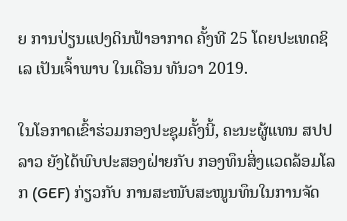ຍ ການປ່ຽນແປງດິນຟ້າອາກາດ ຄັ້ງທີ 25 ໂດຍປະເທດຊິເລ ເປັນເຈົ້າພາບ ໃນເດືອນ ທັນວາ 2019.

ໃນໂອກາດເຂົ້າຮ່ວມກອງປະຊຸມຄັ້ງນີ້, ຄະນະຜູ້ແທນ ສປປ ລາວ ຍັງໄດ້ພົບປະສອງຝ່າຍກັບ ກອງທຶນສິ່ງແວດລ້ອມໂລກ (GEF) ກ່ຽວກັບ ການສະໜັບສະໜູນທຶນໃນການຈັດ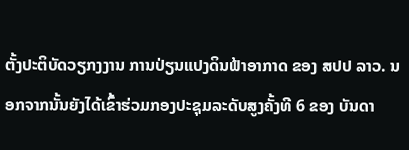ຕັ້ງປະຕິບັດວຽກງງານ ການປ່ຽນແປງດິນຟ້າອາກາດ ຂອງ ສປປ ລາວ. ນອກຈາກນັ້ນຍັງໄດ້ເຂົ້າຮ່ວມກອງປະຊຸມລະດັບສູງຄັ້ງທີ 6 ຂອງ ບັນດາ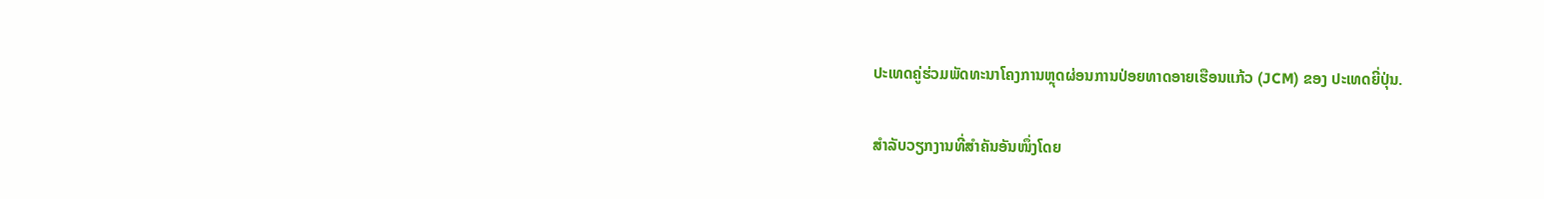ປະເທດຄູ່ຮ່ວມພັດທະນາໂຄງການຫຼຸດຜ່ອນການປ່ອຍທາດອາຍເຮືອນແກ້ວ (JCM) ຂອງ ປະເທດຍີ່ປຸ່ນ.

ສໍາລັບວຽກງານທີ່ສໍາຄັນອັນໜຶ່ງໂດຍ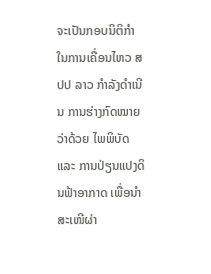ຈະເປັນກອບນິຕິກໍາໃນການເຄື່ອນໄຫວ ສປປ ລາວ ກໍາລັງດໍາເນີນ ການຮ່າງກົດໝາຍ ວ່າດ້ວຍ ໄພພິບັດ ແລະ ການປ່ຽນແປງດິນຟ້າອາກາດ ເພື່ອນໍາສະເໜີຜ່າ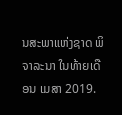ນສະພາແຫ່ງຊາດ ພິຈາລະນາ ໃນທ້າຍເດືອນ ເມສາ 2019.